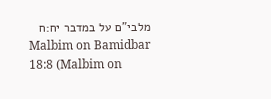מלבי"ם על במדבר יח:ח
Malbim on Bamidbar 18:8 (Malbim on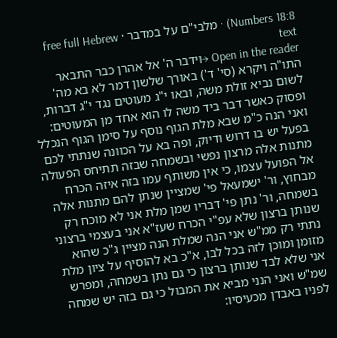Numbers 18:8) · מלבי"ם על במדבר · free full Hebrew text
Open in the reader →וידבר ה' אל אהרן כבר התבאר התו"ה ויקרא (סי' ד') באורך שלשון דמר לא בא מה' לשום נביא זולת משה, ובאו י"ג מעוטים נגד י"ג דברות, ופסוק כאשר דבר ביד משה לו הוא אחד מן המעוטים:
ואני הנה כ"מ שבא מלת הגוף נוסף על סימן הגוף הנכלל בפעל יש בו דרוש ודיוק, ופה בא על הכוונה שנתתי לכם מתנות אלה מרצון נפשי ובשמחה שבזה תתיחס הפעולה אל הפועל עצמו, כי אין משותף עמו בזה איזה הכרח מבחוץ, ור' ישמעאל פי' שמציין שנתן להם מתנות אלה בשמחה, ור' נתן פי' דבריו שמן מלת אני לא מוכח רק שנותן ברצון שלא עפ"י הכרח שעז"א אני בעצמי ברצוני נתתי רק ממ"ש אני הנה שמלת הנה מציין ג"כ שהוא מזומן ומוכן לזה בכל לבו, א"כ בא להוסיף על ציון מלת אני שלא לבד שנותן ברצון כי גם נתן בשמחה, ומפרש שמ"ש ואני הנני מביא את המבול כי גם בזה יש שמחה לפניו באבדן מכעיסיו: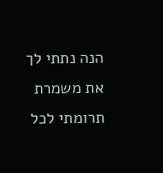הנה נתתי לך את משמרת תרומתי לכל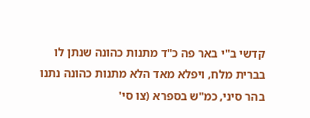קדשי ב"י באר פה כ"ד מתנות כהונה שנתן לו בברית מלח, ויפלא מאד הלא מתנות כהונה נתנו בהר סיני, כמ"ש בספרא (צו סי'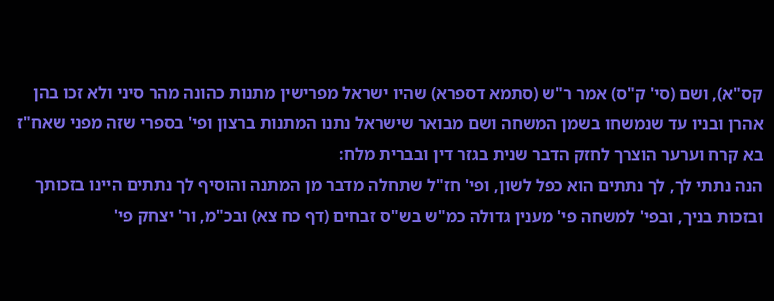קס"א), ושם (סי' ק"ס) אמר ר"ש (סתמא דספרא) שהיו ישראל מפרישין מתנות כהונה מהר סיני ולא זכו בהן אהרן ובניו עד שנמשחו בשמן המשחה ושם מבואר שישראל נתנו המתנות ברצון ופי' בספרי שזה מפני שאח"ז בא קרח וערער הוצרך לחזק הדבר שנית בגזר דין ובברית מלח:
הנה נתתי לך, לך נתתים הוא כפל לשון, ופי' חז"ל שתחלה מדבר מן המתנה והוסיף לך נתתים היינו בזכותך ובזכות בניך, ובפי' למשחה פי' מענין גדולה כמ"ש בש"ס זבחים (דף כח צא) ובכ"מ, ור' יצחק פי'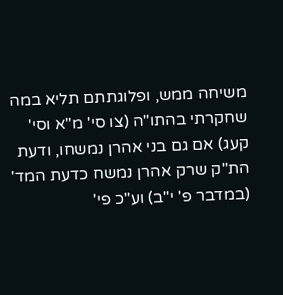משיחה ממש, ופלוגתתם תליא במה שחקרתי בהתו"ה (צו סי' מ"א וסי' קעג) אם גם בני אהרן נמשחו, ודעת הת"ק שרק אהרן נמשח כדעת המד' (במדבר פ' י"ב) וע"כ פי'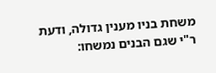משחת בניו מענין גדולה, ודעת ר"י שגם הבנים נמשחו: